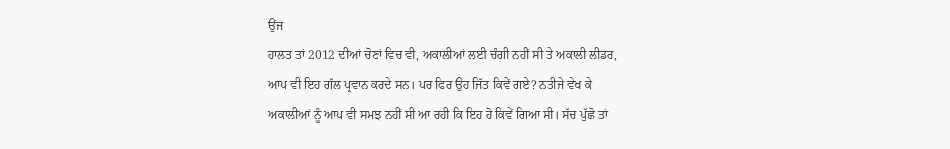ਉਂਜ
ਹਾਲਤ ਤਾਂ 2012 ਦੀਆਂ ਚੋਣਾਂ ਵਿਚ ਵੀ, ਅਕਾਲੀਆਂ ਲਈ ਚੰਗੀ ਨਹੀਂ ਸੀ ਤੇ ਅਕਾਲੀ ਲੀਡਰ,
ਆਪ ਵੀ ਇਹ ਗੱਲ ਪ੍ਰਵਾਨ ਕਰਦੇ ਸਨ। ਪਰ ਫਿਰ ਉਹ ਜਿੱਤ ਕਿਵੇਂ ਗਏ? ਨਤੀਜੇ ਵੇਖ ਕੇ
ਅਕਾਲੀਆਂ ਨੂੰ ਆਪ ਵੀ ਸਮਝ ਨਹੀਂ ਸੀ ਆ ਰਹੀ ਕਿ ਇਹ ਹੋ ਕਿਵੇਂ ਗਿਆ ਸੀ। ਸੱਚ ਪੁੱਛੋ ਤਾਂ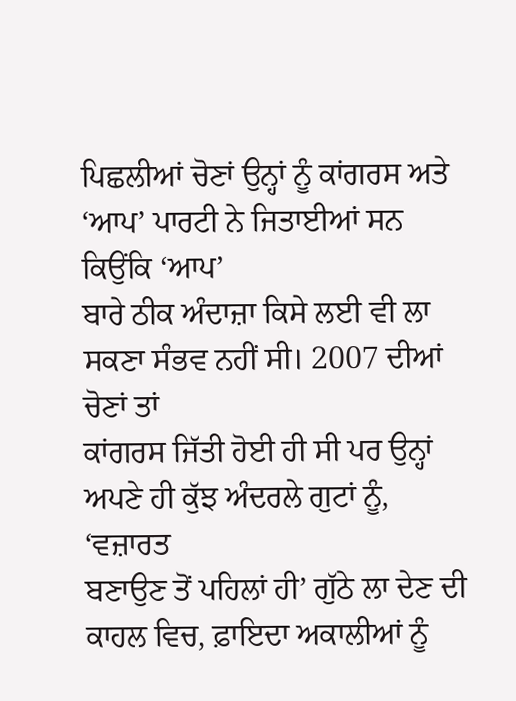ਪਿਛਲੀਆਂ ਚੋਣਾਂ ਉਨ੍ਹਾਂ ਨੂੰ ਕਾਂਗਰਸ ਅਤੇ ‘ਆਪ’ ਪਾਰਟੀ ਨੇ ਜਿਤਾਈਆਂ ਸਨ ਕਿਉਂਕਿ ‘ਆਪ’
ਬਾਰੇ ਠੀਕ ਅੰਦਾਜ਼ਾ ਕਿਸੇ ਲਈ ਵੀ ਲਾ ਸਕਣਾ ਸੰਭਵ ਨਹੀਂ ਸੀ। 2007 ਦੀਆਂ ਚੋਣਾਂ ਤਾਂ
ਕਾਂਗਰਸ ਜਿੱਤੀ ਹੋਈ ਹੀ ਸੀ ਪਰ ਉਨ੍ਹਾਂ ਅਪਣੇ ਹੀ ਕੁੱਝ ਅੰਦਰਲੇ ਗੁਟਾਂ ਨੂੰ, ‘ਵਜ਼ਾਰਤ
ਬਣਾਉਣ ਤੋਂ ਪਹਿਲਾਂ ਹੀ’ ਗੁੱਠੇ ਲਾ ਦੇਣ ਦੀ ਕਾਹਲ ਵਿਚ, ਫ਼ਾਇਦਾ ਅਕਾਲੀਆਂ ਨੂੰ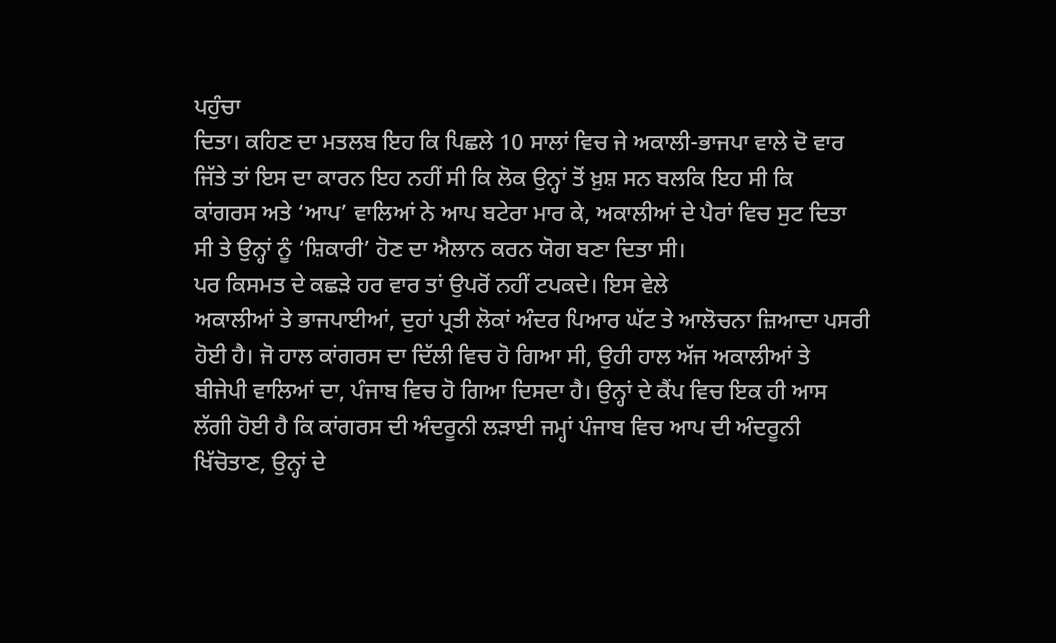ਪਹੁੰਚਾ
ਦਿਤਾ। ਕਹਿਣ ਦਾ ਮਤਲਬ ਇਹ ਕਿ ਪਿਛਲੇ 10 ਸਾਲਾਂ ਵਿਚ ਜੇ ਅਕਾਲੀ-ਭਾਜਪਾ ਵਾਲੇ ਦੋ ਵਾਰ
ਜਿੱਤੇ ਤਾਂ ਇਸ ਦਾ ਕਾਰਨ ਇਹ ਨਹੀਂ ਸੀ ਕਿ ਲੋਕ ਉਨ੍ਹਾਂ ਤੋਂ ਖ਼ੁਸ਼ ਸਨ ਬਲਕਿ ਇਹ ਸੀ ਕਿ
ਕਾਂਗਰਸ ਅਤੇ ‘ਆਪ’ ਵਾਲਿਆਂ ਨੇ ਆਪ ਬਟੇਰਾ ਮਾਰ ਕੇ, ਅਕਾਲੀਆਂ ਦੇ ਪੈਰਾਂ ਵਿਚ ਸੁਟ ਦਿਤਾ
ਸੀ ਤੇ ਉਨ੍ਹਾਂ ਨੂੰ ‘ਸ਼ਿਕਾਰੀ’ ਹੋਣ ਦਾ ਐਲਾਨ ਕਰਨ ਯੋਗ ਬਣਾ ਦਿਤਾ ਸੀ।
ਪਰ ਕਿਸਮਤ ਦੇ ਕਛੜੇ ਹਰ ਵਾਰ ਤਾਂ ਉਪਰੋਂ ਨਹੀਂ ਟਪਕਦੇ। ਇਸ ਵੇਲੇ
ਅਕਾਲੀਆਂ ਤੇ ਭਾਜਪਾਈਆਂ, ਦੁਹਾਂ ਪ੍ਰਤੀ ਲੋਕਾਂ ਅੰਦਰ ਪਿਆਰ ਘੱਟ ਤੇ ਆਲੋਚਨਾ ਜ਼ਿਆਦਾ ਪਸਰੀ
ਹੋਈ ਹੈ। ਜੋ ਹਾਲ ਕਾਂਗਰਸ ਦਾ ਦਿੱਲੀ ਵਿਚ ਹੋ ਗਿਆ ਸੀ, ਉਹੀ ਹਾਲ ਅੱਜ ਅਕਾਲੀਆਂ ਤੇ
ਬੀਜੇਪੀ ਵਾਲਿਆਂ ਦਾ, ਪੰਜਾਬ ਵਿਚ ਹੋ ਗਿਆ ਦਿਸਦਾ ਹੈ। ਉਨ੍ਹਾਂ ਦੇ ਕੈਂਪ ਵਿਚ ਇਕ ਹੀ ਆਸ
ਲੱਗੀ ਹੋਈ ਹੈ ਕਿ ਕਾਂਗਰਸ ਦੀ ਅੰਦਰੂਨੀ ਲੜਾਈ ਜਮ੍ਹਾਂ ਪੰਜਾਬ ਵਿਚ ਆਪ ਦੀ ਅੰਦਰੂਨੀ
ਖਿੱਚੋਤਾਣ, ਉਨ੍ਹਾਂ ਦੇ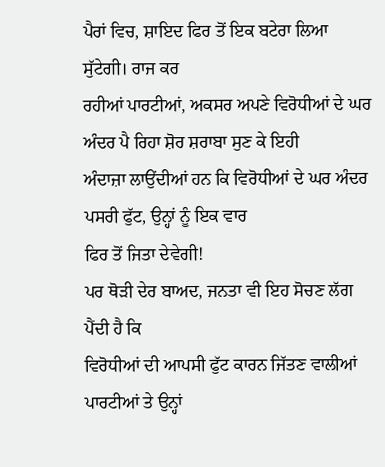ਪੈਰਾਂ ਵਿਚ, ਸ਼ਾਇਦ ਫਿਰ ਤੋਂ ਇਕ ਬਟੇਰਾ ਲਿਆ ਸੁੱਟੇਗੀ। ਰਾਜ ਕਰ
ਰਹੀਆਂ ਪਾਰਟੀਆਂ, ਅਕਸਰ ਅਪਣੇ ਵਿਰੋਧੀਆਂ ਦੇ ਘਰ ਅੰਦਰ ਪੈ ਰਿਹਾ ਸ਼ੋਰ ਸ਼ਰਾਬਾ ਸੁਣ ਕੇ ਇਹੀ
ਅੰਦਾਜ਼ਾ ਲਾਉਂਦੀਆਂ ਹਨ ਕਿ ਵਿਰੋਧੀਆਂ ਦੇ ਘਰ ਅੰਦਰ ਪਸਰੀ ਫੁੱਟ, ਉਨ੍ਹਾਂ ਨੂੰ ਇਕ ਵਾਰ
ਫਿਰ ਤੋਂ ਜਿਤਾ ਦੇਵੇਗੀ!
ਪਰ ਥੋੜੀ ਦੇਰ ਬਾਅਦ, ਜਨਤਾ ਵੀ ਇਹ ਸੋਚਣ ਲੱਗ ਪੈਂਦੀ ਹੈ ਕਿ
ਵਿਰੋਧੀਆਂ ਦੀ ਆਪਸੀ ਫੁੱਟ ਕਾਰਨ ਜਿੱਤਣ ਵਾਲੀਆਂ ਪਾਰਟੀਆਂ ਤੇ ਉਨ੍ਹਾਂ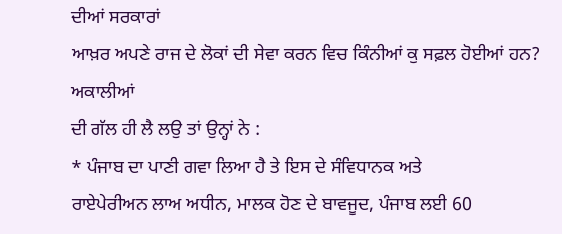ਦੀਆਂ ਸਰਕਾਰਾਂ
ਆਖ਼ਰ ਅਪਣੇ ਰਾਜ ਦੇ ਲੋਕਾਂ ਦੀ ਸੇਵਾ ਕਰਨ ਵਿਚ ਕਿੰਨੀਆਂ ਕੁ ਸਫ਼ਲ ਹੋਈਆਂ ਹਨ? ਅਕਾਲੀਆਂ
ਦੀ ਗੱਲ ਹੀ ਲੈ ਲਉ ਤਾਂ ਉਨ੍ਹਾਂ ਨੇ :
* ਪੰਜਾਬ ਦਾ ਪਾਣੀ ਗਵਾ ਲਿਆ ਹੈ ਤੇ ਇਸ ਦੇ ਸੰਵਿਧਾਨਕ ਅਤੇ
ਰਾਏਪੇਰੀਅਨ ਲਾਅ ਅਧੀਨ, ਮਾਲਕ ਹੋਣ ਦੇ ਬਾਵਜੂਦ, ਪੰਜਾਬ ਲਈ 60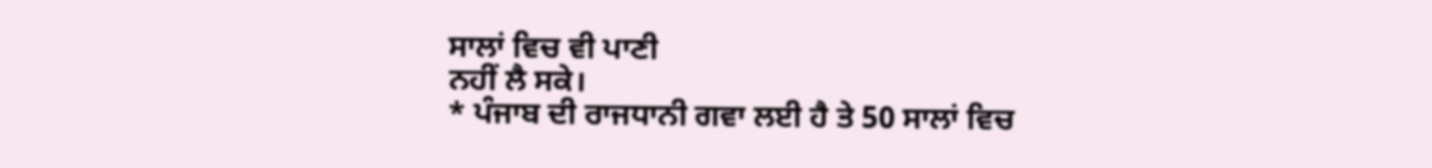ਸਾਲਾਂ ਵਿਚ ਵੀ ਪਾਣੀ
ਨਹੀਂ ਲੈ ਸਕੇ।
* ਪੰਜਾਬ ਦੀ ਰਾਜਧਾਨੀ ਗਵਾ ਲਈ ਹੈ ਤੇ 50 ਸਾਲਾਂ ਵਿਚ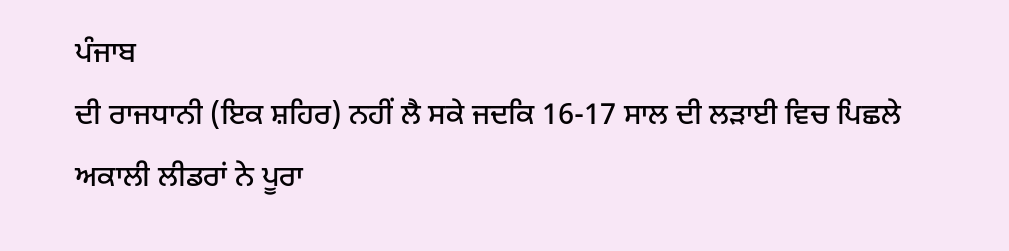ਪੰਜਾਬ
ਦੀ ਰਾਜਧਾਨੀ (ਇਕ ਸ਼ਹਿਰ) ਨਹੀਂ ਲੈ ਸਕੇ ਜਦਕਿ 16-17 ਸਾਲ ਦੀ ਲੜਾਈ ਵਿਚ ਪਿਛਲੇ
ਅਕਾਲੀ ਲੀਡਰਾਂ ਨੇ ਪੂਰਾ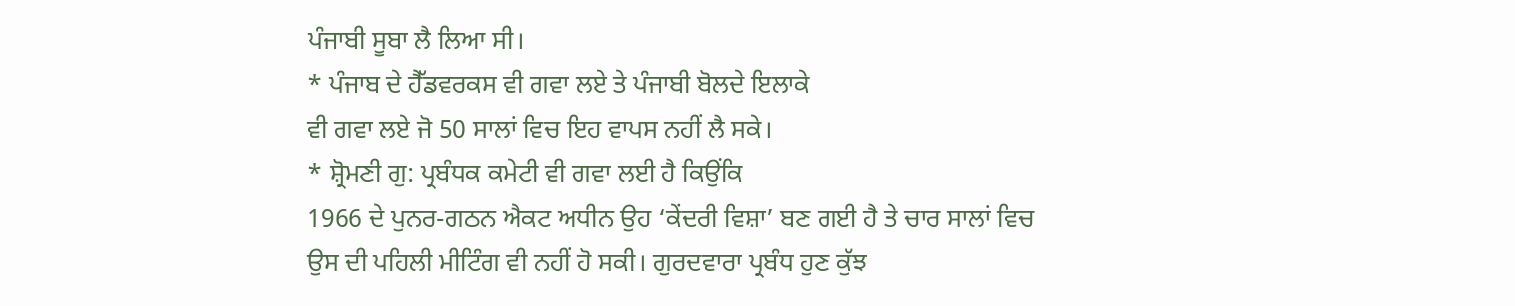ਪੰਜਾਬੀ ਸੂਬਾ ਲੈ ਲਿਆ ਸੀ।
* ਪੰਜਾਬ ਦੇ ਹੈੱਡਵਰਕਸ ਵੀ ਗਵਾ ਲਏ ਤੇ ਪੰਜਾਬੀ ਬੋਲਦੇ ਇਲਾਕੇ
ਵੀ ਗਵਾ ਲਏ ਜੋ 50 ਸਾਲਾਂ ਵਿਚ ਇਹ ਵਾਪਸ ਨਹੀਂ ਲੈ ਸਕੇ।
* ਸ਼੍ਰੋਮਣੀ ਗੁ: ਪ੍ਰਬੰਧਕ ਕਮੇਟੀ ਵੀ ਗਵਾ ਲਈ ਹੈ ਕਿਉਂਕਿ
1966 ਦੇ ਪੁਨਰ-ਗਠਨ ਐਕਟ ਅਧੀਨ ਉਹ ‘ਕੇਂਦਰੀ ਵਿਸ਼ਾ’ ਬਣ ਗਈ ਹੈ ਤੇ ਚਾਰ ਸਾਲਾਂ ਵਿਚ
ਉਸ ਦੀ ਪਹਿਲੀ ਮੀਟਿੰਗ ਵੀ ਨਹੀਂ ਹੋ ਸਕੀ। ਗੁਰਦਵਾਰਾ ਪ੍ਰਬੰਧ ਹੁਣ ਕੁੱਝ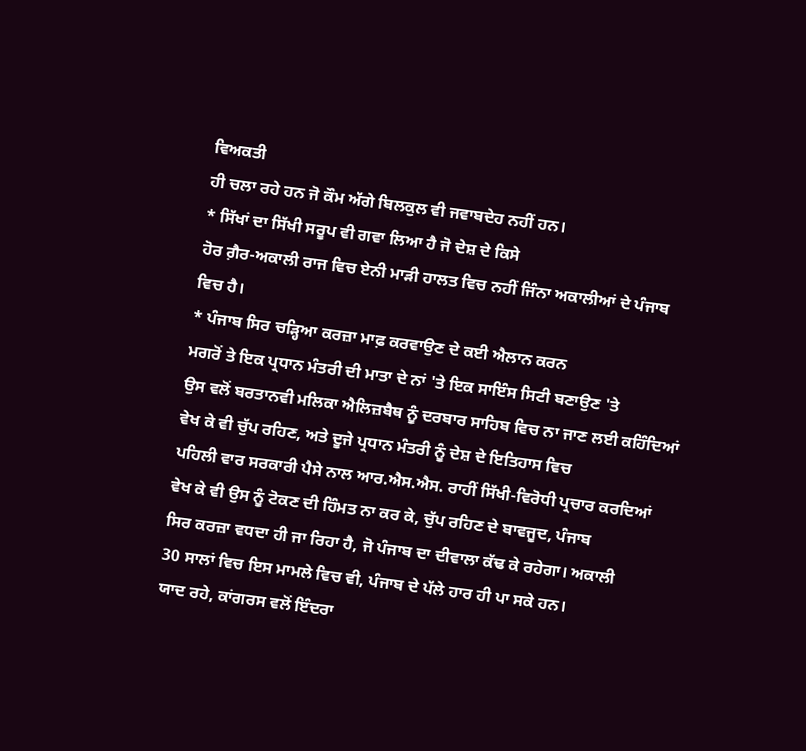ਵਿਅਕਤੀ
ਹੀ ਚਲਾ ਰਹੇ ਹਨ ਜੋ ਕੌਮ ਅੱਗੇ ਬਿਲਕੁਲ ਵੀ ਜਵਾਬਦੇਹ ਨਹੀਂ ਹਨ।
* ਸਿੱਖਾਂ ਦਾ ਸਿੱਖੀ ਸਰੂਪ ਵੀ ਗਵਾ ਲਿਆ ਹੈ ਜੋ ਦੇਸ਼ ਦੇ ਕਿਸੇ
ਹੋਰ ਗ਼ੈਰ-ਅਕਾਲੀ ਰਾਜ ਵਿਚ ਏਨੀ ਮਾੜੀ ਹਾਲਤ ਵਿਚ ਨਹੀਂ ਜਿੰਨਾ ਅਕਾਲੀਆਂ ਦੇ ਪੰਜਾਬ
ਵਿਚ ਹੈ।
* ਪੰਜਾਬ ਸਿਰ ਚੜ੍ਹਿਆ ਕਰਜ਼ਾ ਮਾਫ਼ ਕਰਵਾਉਣ ਦੇ ਕਈ ਐਲਾਨ ਕਰਨ
ਮਗਰੋਂ ਤੇ ਇਕ ਪ੍ਰਧਾਨ ਮੰਤਰੀ ਦੀ ਮਾਤਾ ਦੇ ਨਾਂ 'ਤੇ ਇਕ ਸਾਇੰਸ ਸਿਟੀ ਬਣਾਉਣ 'ਤੇ
ਉਸ ਵਲੋਂ ਬਰਤਾਨਵੀ ਮਲਿਕਾ ਐਲਿਜ਼ਬੈਥ ਨੂੰ ਦਰਬਾਰ ਸਾਹਿਬ ਵਿਚ ਨਾ ਜਾਣ ਲਈ ਕਹਿੰਦਿਆਂ
ਵੇਖ ਕੇ ਵੀ ਚੁੱਪ ਰਹਿਣ, ਅਤੇ ਦੂਜੇ ਪ੍ਰਧਾਨ ਮੰਤਰੀ ਨੂੰ ਦੇਸ਼ ਦੇ ਇਤਿਹਾਸ ਵਿਚ
ਪਹਿਲੀ ਵਾਰ ਸਰਕਾਰੀ ਪੈਸੇ ਨਾਲ ਆਰ.ਐਸ.ਐਸ. ਰਾਹੀਂ ਸਿੱਖੀ-ਵਿਰੋਧੀ ਪ੍ਰਚਾਰ ਕਰਦਿਆਂ
ਵੇਖ ਕੇ ਵੀ ਉਸ ਨੂੰ ਟੋਕਣ ਦੀ ਹਿੰਮਤ ਨਾ ਕਰ ਕੇ, ਚੁੱਪ ਰਹਿਣ ਦੇ ਬਾਵਜੂਦ, ਪੰਜਾਬ
ਸਿਰ ਕਰਜ਼ਾ ਵਧਦਾ ਹੀ ਜਾ ਰਿਹਾ ਹੈ, ਜੋ ਪੰਜਾਬ ਦਾ ਦੀਵਾਲਾ ਕੱਢ ਕੇ ਰਹੇਗਾ। ਅਕਾਲੀ
30 ਸਾਲਾਂ ਵਿਚ ਇਸ ਮਾਮਲੇ ਵਿਚ ਵੀ, ਪੰਜਾਬ ਦੇ ਪੱਲੇ ਹਾਰ ਹੀ ਪਾ ਸਕੇ ਹਨ।
ਯਾਦ ਰਹੇ, ਕਾਂਗਰਸ ਵਲੋਂ ਇੰਦਰਾ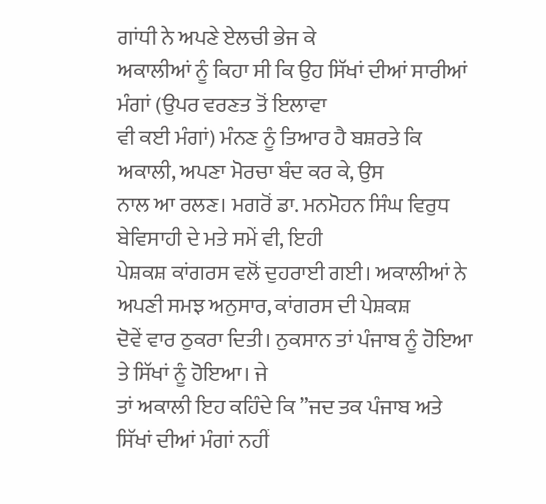ਗਾਂਧੀ ਨੇ ਅਪਣੇ ਏਲਚੀ ਭੇਜ ਕੇ
ਅਕਾਲੀਆਂ ਨੂੰ ਕਿਹਾ ਸੀ ਕਿ ਉਹ ਸਿੱਖਾਂ ਦੀਆਂ ਸਾਰੀਆਂ ਮੰਗਾਂ (ਉਪਰ ਵਰਣਤ ਤੋਂ ਇਲਾਵਾ
ਵੀ ਕਈ ਮੰਗਾਂ) ਮੰਨਣ ਨੂੰ ਤਿਆਰ ਹੈ ਬਸ਼ਰਤੇ ਕਿ ਅਕਾਲੀ, ਅਪਣਾ ਮੋਰਚਾ ਬੰਦ ਕਰ ਕੇ, ਉਸ
ਨਾਲ ਆ ਰਲਣ। ਮਗਰੋਂ ਡਾ. ਮਨਮੋਹਨ ਸਿੰਘ ਵਿਰੁਧ ਬੇਵਿਸਾਹੀ ਦੇ ਮਤੇ ਸਮੇਂ ਵੀ, ਇਹੀ
ਪੇਸ਼ਕਸ਼ ਕਾਂਗਰਸ ਵਲੋਂ ਦੁਹਰਾਈ ਗਈ। ਅਕਾਲੀਆਂ ਨੇ ਅਪਣੀ ਸਮਝ ਅਨੁਸਾਰ, ਕਾਂਗਰਸ ਦੀ ਪੇਸ਼ਕਸ਼
ਦੋਵੇਂ ਵਾਰ ਠੁਕਰਾ ਦਿਤੀ। ਨੁਕਸਾਨ ਤਾਂ ਪੰਜਾਬ ਨੂੰ ਹੋਇਆ ਤੇ ਸਿੱਖਾਂ ਨੂੰ ਹੋਇਆ। ਜੇ
ਤਾਂ ਅਕਾਲੀ ਇਹ ਕਹਿੰਦੇ ਕਿ ”ਜਦ ਤਕ ਪੰਜਾਬ ਅਤੇ ਸਿੱਖਾਂ ਦੀਆਂ ਮੰਗਾਂ ਨਹੀਂ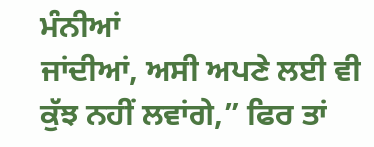ਮੰਨੀਆਂ
ਜਾਂਦੀਆਂ, ਅਸੀ ਅਪਣੇ ਲਈ ਵੀ ਕੁੱਝ ਨਹੀਂ ਲਵਾਂਗੇ,” ਫਿਰ ਤਾਂ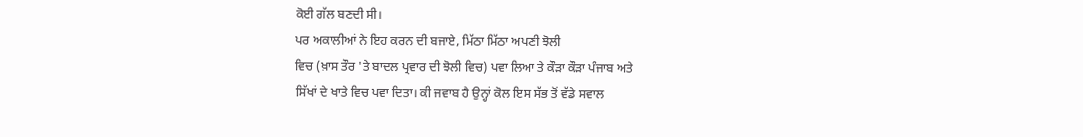ਕੋਈ ਗੱਲ ਬਣਦੀ ਸੀ।
ਪਰ ਅਕਾਲੀਆਂ ਨੇ ਇਹ ਕਰਨ ਦੀ ਬਜਾਏ, ਮਿੱਠਾ ਮਿੱਠਾ ਅਪਣੀ ਝੋਲੀ
ਵਿਚ (ਖ਼ਾਸ ਤੌਰ 'ਤੇ ਬਾਦਲ ਪ੍ਰਵਾਰ ਦੀ ਝੋਲੀ ਵਿਚ) ਪਵਾ ਲਿਆ ਤੇ ਕੌੜਾ ਕੌੜਾ ਪੰਜਾਬ ਅਤੇ
ਸਿੱਖਾਂ ਦੇ ਖਾਤੇ ਵਿਚ ਪਵਾ ਦਿਤਾ। ਕੀ ਜਵਾਬ ਹੈ ਉਨ੍ਹਾਂ ਕੋਲ ਇਸ ਸੱਭ ਤੋਂ ਵੱਡੇ ਸਵਾਲ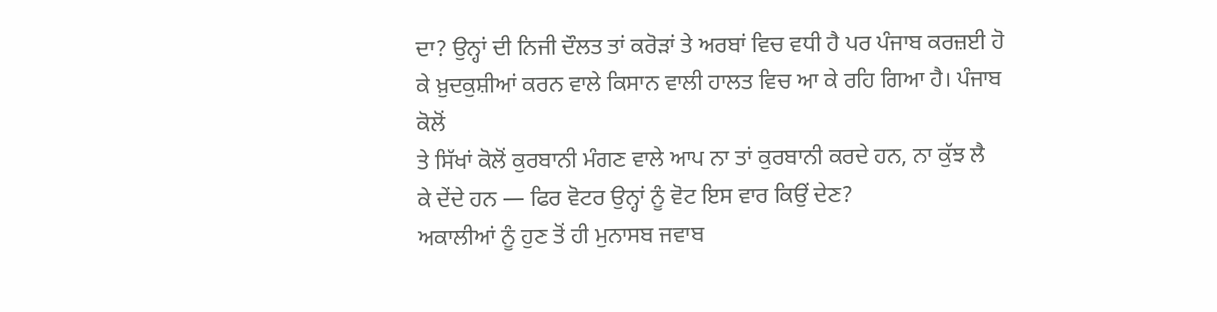ਦਾ? ਉਨ੍ਹਾਂ ਦੀ ਨਿਜੀ ਦੌਲਤ ਤਾਂ ਕਰੋੜਾਂ ਤੇ ਅਰਬਾਂ ਵਿਚ ਵਧੀ ਹੈ ਪਰ ਪੰਜਾਬ ਕਰਜ਼ਈ ਹੋ
ਕੇ ਖ਼ੁਦਕੁਸ਼ੀਆਂ ਕਰਨ ਵਾਲੇ ਕਿਸਾਨ ਵਾਲੀ ਹਾਲਤ ਵਿਚ ਆ ਕੇ ਰਹਿ ਗਿਆ ਹੈ। ਪੰਜਾਬ ਕੋਲੋਂ
ਤੇ ਸਿੱਖਾਂ ਕੋਲੋਂ ਕੁਰਬਾਨੀ ਮੰਗਣ ਵਾਲੇ ਆਪ ਨਾ ਤਾਂ ਕੁਰਬਾਨੀ ਕਰਦੇ ਹਨ, ਨਾ ਕੁੱਝ ਲੈ
ਕੇ ਦੇਂਦੇ ਹਨ — ਫਿਰ ਵੋਟਰ ਉਨ੍ਹਾਂ ਨੂੰ ਵੋਟ ਇਸ ਵਾਰ ਕਿਉਂ ਦੇਣ?
ਅਕਾਲੀਆਂ ਨੂੰ ਹੁਣ ਤੋਂ ਹੀ ਮੁਨਾਸਬ ਜਵਾਬ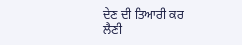ਦੇਣ ਦੀ ਤਿਆਰੀ ਕਰ
ਲੈਣੀ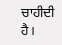ਚਾਹੀਦੀ ਹੈ।